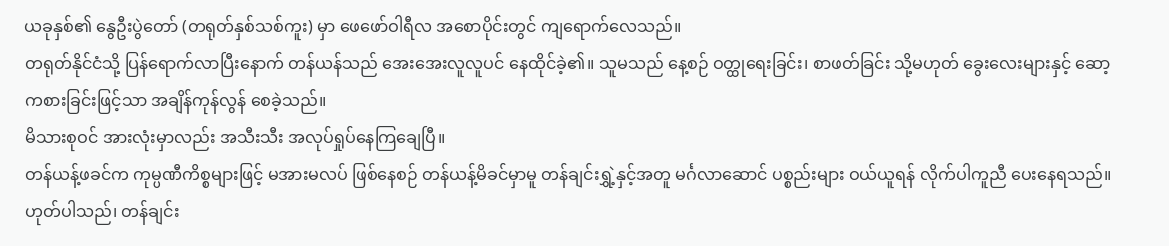ယခုနှစ်၏ နွေဦးပွဲတော် (တရုတ်နှစ်သစ်ကူး) မှာ ဖေဖော်ဝါရီလ အစောပိုင်းတွင် ကျရောက်လေသည်။
တရုတ်နိုင်ငံသို့ ပြန်ရောက်လာပြီးနောက် တန်ယန်သည် အေးအေးလူလူပင် နေထိုင်ခဲ့၏။ သူမသည် နေ့စဉ် ဝတ္ထုရေးခြင်း၊ စာဖတ်ခြင်း သို့မဟုတ် ခွေးလေးများနှင့် ဆော့ကစားခြင်းဖြင့်သာ အချိန်ကုန်လွန် စေခဲ့သည်။
မိသားစုဝင် အားလုံးမှာလည်း အသီးသီး အလုပ်ရှုပ်နေကြချေပြီ။
တန်ယန့်ဖခင်က ကုမ္ပဏီကိစ္စများဖြင့် မအားမလပ် ဖြစ်နေစဉ် တန်ယန့်မိခင်မှာမူ တန်ချင်းရွှဲ့နှင့်အတူ မင်္ဂလာဆောင် ပစ္စည်းများ ဝယ်ယူရန် လိုက်ပါကူညီ ပေးနေရသည်။ ဟုတ်ပါသည်၊ တန်ချင်း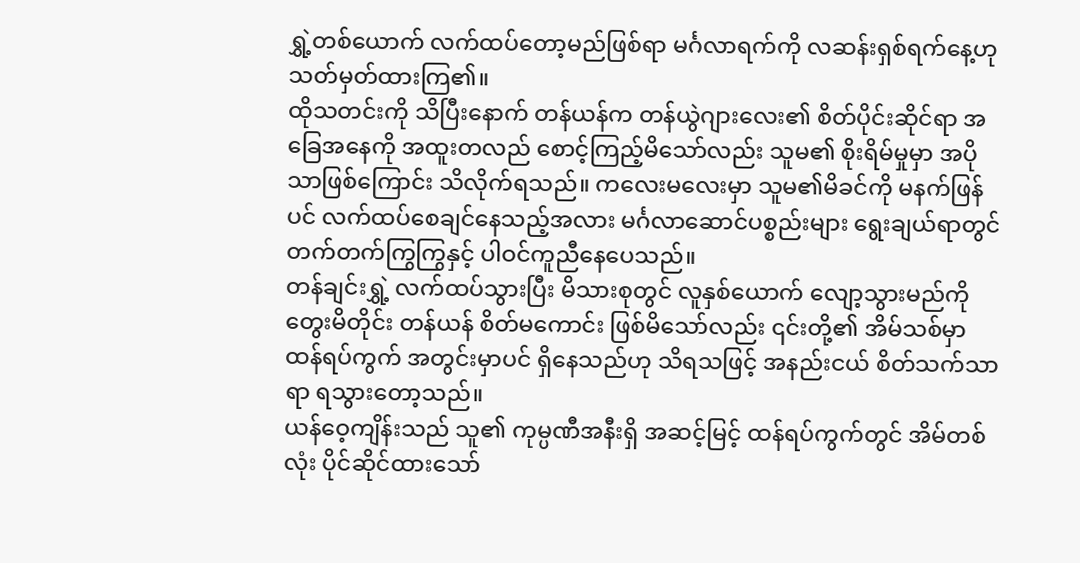ရွှဲ့တစ်ယောက် လက်ထပ်တော့မည်ဖြစ်ရာ မင်္ဂလာရက်ကို လဆန်းရှစ်ရက်နေ့ဟု သတ်မှတ်ထားကြ၏။
ထိုသတင်းကို သိပြီးနောက် တန်ယန်က တန်ယွဲဂျားလေး၏ စိတ်ပိုင်းဆိုင်ရာ အခြေအနေကို အထူးတလည် စောင့်ကြည့်မိသော်လည်း သူမ၏ စိုးရိမ်မှုမှာ အပိုသာဖြစ်ကြောင်း သိလိုက်ရသည်။ ကလေးမလေးမှာ သူမ၏မိခင်ကို မနက်ဖြန်ပင် လက်ထပ်စေချင်နေသည့်အလား မင်္ဂလာဆောင်ပစ္စည်းများ ရွေးချယ်ရာတွင် တက်တက်ကြွကြွနှင့် ပါဝင်ကူညီနေပေသည်။
တန်ချင်းရွှဲ့ လက်ထပ်သွားပြီး မိသားစုတွင် လူနှစ်ယောက် လျော့သွားမည်ကို တွေးမိတိုင်း တန်ယန် စိတ်မကောင်း ဖြစ်မိသော်လည်း ၎င်းတို့၏ အိမ်သစ်မှာ ထန်ရပ်ကွက် အတွင်းမှာပင် ရှိနေသည်ဟု သိရသဖြင့် အနည်းငယ် စိတ်သက်သာရာ ရသွားတော့သည်။
ယန်ဝေ့ကျိန်းသည် သူ၏ ကုမ္ပဏီအနီးရှိ အဆင့်မြင့် ထန်ရပ်ကွက်တွင် အိမ်တစ်လုံး ပိုင်ဆိုင်ထားသော်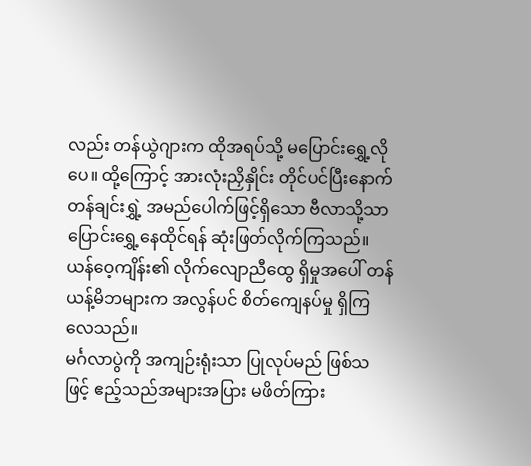လည်း တန်ယွဲဂျားက ထိုအရပ်သို့ မပြောင်းရွှေ့လိုပေ။ ထို့ကြောင့် အားလုံးညှိနှိုင်း တိုင်ပင်ပြီးနောက် တန်ချင်းရွှဲ့ အမည်ပေါက်ဖြင့်ရှိသော ဗီလာသို့သာ ပြောင်းရွှေ့နေထိုင်ရန် ဆုံးဖြတ်လိုက်ကြသည်။
ယန်ဝေ့ကျိန်း၏ လိုက်လျောညီထွေ ရှိမှုအပေါ် တန်ယန့်မိဘများက အလွန်ပင် စိတ်ကျေနပ်မှု ရှိကြလေသည်။
မင်္ဂလာပွဲကို အကျဉ်းရုံးသာ ပြုလုပ်မည် ဖြစ်သဖြင့် ဧည့်သည်အများအပြား မဖိတ်ကြား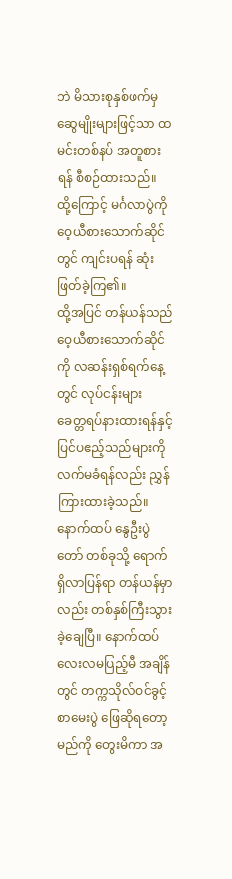ဘဲ မိသားစုနှစ်ဖက်မှ ဆွေမျိုးများဖြင့်သာ ထမင်းတစ်နပ် အတူစားရန် စီစဉ်ထားသည်။ ထို့ကြောင့် မင်္ဂလာပွဲကို ဝေ့ယီစားသောက်ဆိုင်တွင် ကျင်းပရန် ဆုံးဖြတ်ခဲ့ကြ၏။
ထို့အပြင် တန်ယန်သည် ဝေ့ယီစားသောက်ဆိုင်ကို လဆန်းရှစ်ရက်နေ့တွင် လုပ်ငန်းများ ခေတ္တရပ်နားထားရန်နှင့် ပြင်ပဧည့်သည်များကို လက်မခံရန်လည်း ညွှန်ကြားထားခဲ့သည်။
နောက်ထပ် နွေဦးပွဲတော် တစ်ခုသို့ ရောက်ရှိလာပြန်ရာ တန်ယန်မှာလည်း တစ်နှစ်ကြီးသွားခဲ့ချေပြီ။ နောက်ထပ် လေးလမပြည့်မီ အချိန်တွင် တက္ကသိုလ်ဝင်ခွင့်စာမေးပွဲ ဖြေဆိုရတော့မည်ကို တွေးမိကာ အ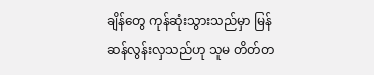ချိန်တွေ ကုန်ဆုံးသွားသည်မှာ မြန်ဆန်လွန်းလှသည်ဟု သူမ တိတ်တ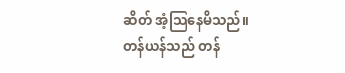ဆိတ် အံ့သြနေမိသည်။
တန်ယန်သည် တန်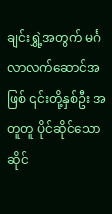ချင်းရွှဲ့အတွက် မင်္ဂလာလက်ဆောင်အဖြစ် ၎င်းတို့နှစ်ဦး အတူတူ ပိုင်ဆိုင်သော ဆိုင်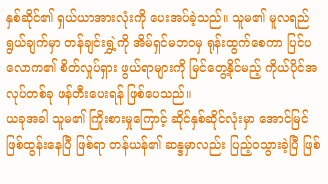နှစ်ဆိုင်၏ ရှယ်ယာအားလုံးကို ပေးအပ်ခဲ့သည်။ သူမ၏ မူလရည်ရွယ်ချက်မှာ တန်ချင်းရွှဲ့ကို အိမ်ရှင်မဘဝမှ ရုန်းထွက်စေကာ ပြင်ပလောက၏ စိတ်လှုပ်ရှား ဖွယ်ရာများကို မြင်တွေ့နိုင်မည့် ကိုယ်ပိုင်အလုပ်တစ်ခု ဖန်တီးပေးရန် ဖြစ်ပေသည်။
ယခုအခါ သူမ၏ ကြိုးစားမှုကြောင့် ဆိုင်နှစ်ဆိုင်လုံးမှာ အောင်မြင်ဖြစ်ထွန်းနေပြီ ဖြစ်ရာ တန်ယန်၏ ဆန္ဒမှာလည်း ပြည့်ဝသွားခဲ့ပြီ ဖြစ်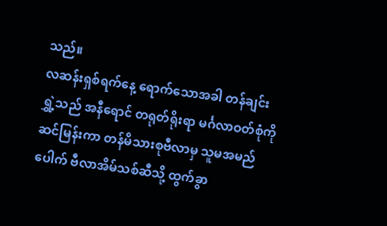သည်။
လဆန်းရှစ်ရက်နေ့ ရောက်သောအခါ တန်ချင်းရွှဲ့သည် အနီရောင် တရုတ်ရိုးရာ မင်္ဂလာဝတ်စုံကို ဆင်မြန်းကာ တန်မိသားစုဗီလာမှ သူမအမည်ပေါက် ဗီလာအိမ်သစ်ဆီသို့ ထွက်ခွာ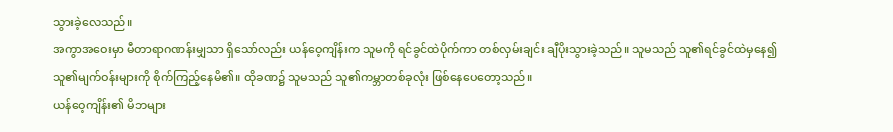သွားခဲ့လေသည်။
အကွာအဝေးမှာ မီတာရာဂဏန်းမျှသာ ရှိသော်လည်း ယန်ဝေ့ကျိန်းက သူမကို ရင်ခွင်ထဲပိုက်ကာ တစ်လှမ်းချင်း ချီပိုးသွားခဲ့သည်။ သူမသည် သူ၏ရင်ခွင်ထဲမှနေ၍ သူ၏မျက်ဝန်းများကို စိုက်ကြည့်နေမိ၏။ ထိုခဏ၌ သူမသည် သူ၏ကမ္ဘာတစ်ခုလုံး ဖြစ်နေပေတော့သည်။
ယန်ဝေ့ကျိန်း၏ မိဘများ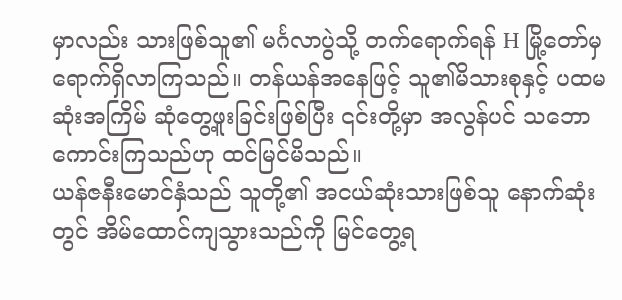မှာလည်း သားဖြစ်သူ၏ မင်္ဂလာပွဲသို့ တက်ရောက်ရန် H မြို့တော်မှ ရောက်ရှိလာကြသည်။ တန်ယန်အနေဖြင့် သူ၏မိသားစုနှင့် ပထမဆုံးအကြိမ် ဆုံတွေ့ဖူးခြင်းဖြစ်ပြီး ၎င်းတို့မှာ အလွန်ပင် သဘောကောင်းကြသည်ဟု ထင်မြင်မိသည်။
ယန်ဇနီးမောင်နှံသည် သူတို့၏ အငယ်ဆုံးသားဖြစ်သူ နောက်ဆုံးတွင် အိမ်ထောင်ကျသွားသည်ကို မြင်တွေ့ရ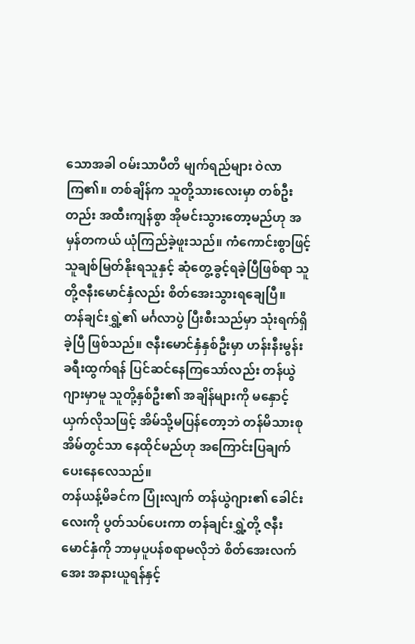သောအခါ ဝမ်းသာပီတိ မျက်ရည်များ ဝဲလာကြ၏။ တစ်ချိန်က သူတို့သားလေးမှာ တစ်ဦးတည်း အထီးကျန်စွာ အိုမင်းသွားတော့မည်ဟု အမှန်တကယ် ယုံကြည်ခဲ့ဖူးသည်။ ကံကောင်းစွာဖြင့် သူချစ်မြတ်နိုးရသူနှင့် ဆုံတွေ့ခွင့်ရခဲ့ပြီဖြစ်ရာ သူတို့ဇနီးမောင်နှံလည်း စိတ်အေးသွားရချေပြီ။
တန်ချင်းရွှဲ့၏ မင်္ဂလာပွဲ ပြီးစီးသည်မှာ သုံးရက်ရှိခဲ့ပြီ ဖြစ်သည်။ ဇနီးမောင်နှံနှစ်ဦးမှာ ဟန်းနီးမွန်း ခရီးထွက်ရန် ပြင်ဆင်နေကြသော်လည်း တန်ယွဲဂျားမှာမူ သူတို့နှစ်ဦး၏ အချိန်များကို မနှောင့်ယှက်လိုသဖြင့် အိမ်သို့မပြန်တော့ဘဲ တန်မိသားစုအိမ်တွင်သာ နေထိုင်မည်ဟု အကြောင်းပြချက် ပေးနေလေသည်။
တန်ယန့်မိခင်က ပြုံးလျက် တန်ယွဲဂျား၏ ခေါင်းလေးကို ပွတ်သပ်ပေးကာ တန်ချင်းရွှဲ့တို့ ဇနီးမောင်နှံကို ဘာမှပူပန်စရာမလိုဘဲ စိတ်အေးလက်အေး အနားယူရန်နှင့်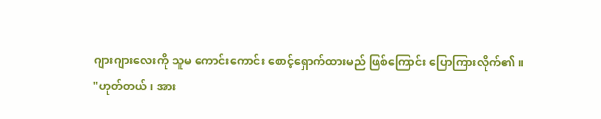ဂျားဂျားလေးကို သူမ ကောင်းကောင်း စောင့်ရှောက်ထားမည် ဖြစ်ကြောင်း ပြောကြားလိုက်၏။
"ဟုတ်တယ်၊ အား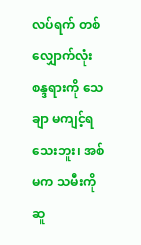လပ်ရက် တစ်လျှောက်လုံး စန္ဒရားကို သေချာ မကျင့်ရသေးဘူး၊ အစ်မက သမီးကို ဆူ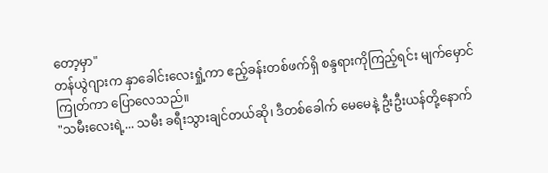တော့မှာ"
တန်ယွဲဂျားက နှာခေါင်းလေးရှုံ့ကာ ဧည့်ခန်းတစ်ဖက်ရှိ စန္ဒရားကိုကြည့်ရင်း မျက်မှောင်ကြုတ်ကာ ပြောလေသည်။
"သမီးလေးရဲ့... သမီး ခရီးသွားချင်တယ်ဆို၊ ဒီတစ်ခေါက် မေမေနဲ့ ဦးဦးယန်တို့နောက်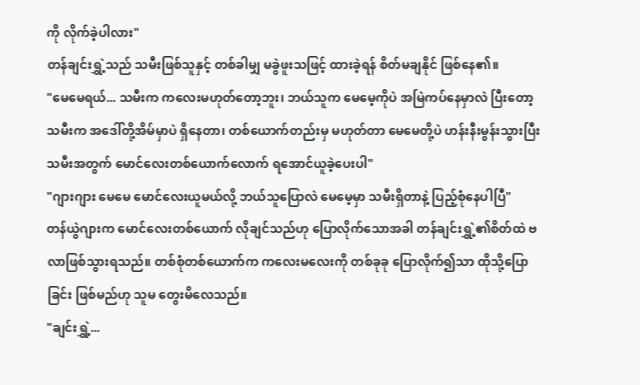ကို လိုက်ခဲ့ပါလား"
တန်ချင်းရွှဲ့သည် သမီးဖြစ်သူနှင့် တစ်ခါမျှ မခွဲဖူးသဖြင့် ထားခဲ့ရန် စိတ်မချနိုင် ဖြစ်နေ၏။
"မေမေရယ်... သမီးက ကလေးမဟုတ်တော့ဘူး၊ ဘယ်သူက မေမေ့ကိုပဲ အမြဲကပ်နေမှာလဲ ပြီးတော့ သမီးက အဒေါ်တို့အိမ်မှာပဲ ရှိနေတာ၊ တစ်ယောက်တည်းမှ မဟုတ်တာ မေမေတို့ပဲ ဟန်းနီးမွန်းသွားပြီး သမီးအတွက် မောင်လေးတစ်ယောက်လောက် ရအောင်ယူခဲ့ပေးပါ"
"ဂျားဂျား မေမေ မောင်လေးယူမယ်လို့ ဘယ်သူပြောလဲ မေမေ့မှာ သမီးရှိတာနဲ့ ပြည့်စုံနေပါပြီ"
တန်ယွဲဂျားက မောင်လေးတစ်ယောက် လိုချင်သည်ဟု ပြောလိုက်သောအခါ တန်ချင်းရွှဲ့၏စိတ်ထဲ ဗလာဖြစ်သွားရသည်။ တစ်စုံတစ်ယောက်က ကလေးမလေးကို တစ်ခုခု ပြောလိုက်၍သာ ထိုသို့ပြောခြင်း ဖြစ်မည်ဟု သူမ တွေးမိလေသည်။
"ချင်းရွှဲ့...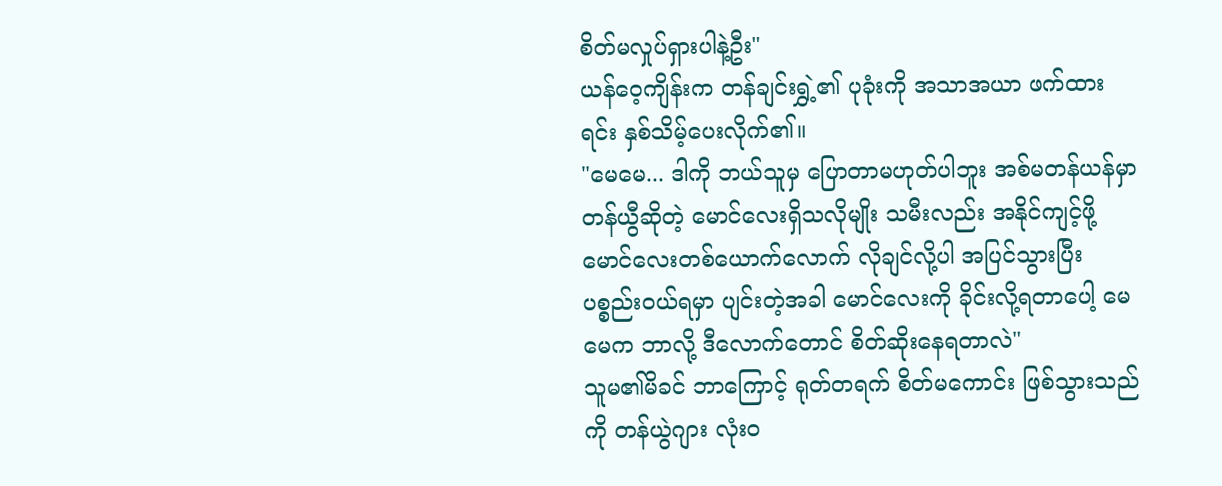စိတ်မလှုပ်ရှားပါနဲ့ဦး"
ယန်ဝေ့ကျိန်းက တန်ချင်းရွှဲ့၏ ပုခုံးကို အသာအယာ ဖက်ထားရင်း နှစ်သိမ့်ပေးလိုက်၏။
"မေမေ... ဒါကို ဘယ်သူမှ ပြောတာမဟုတ်ပါဘူး အစ်မတန်ယန်မှာ တန်ယွီဆိုတဲ့ မောင်လေးရှိသလိုမျိုး သမီးလည်း အနိုင်ကျင့်ဖို့ မောင်လေးတစ်ယောက်လောက် လိုချင်လို့ပါ အပြင်သွားပြီး ပစ္စည်းဝယ်ရမှာ ပျင်းတဲ့အခါ မောင်လေးကို ခိုင်းလို့ရတာပေါ့ မေမေက ဘာလို့ ဒီလောက်တောင် စိတ်ဆိုးနေရတာလဲ"
သူမ၏မိခင် ဘာကြောင့် ရုတ်တရက် စိတ်မကောင်း ဖြစ်သွားသည်ကို တန်ယွဲဂျား လုံးဝ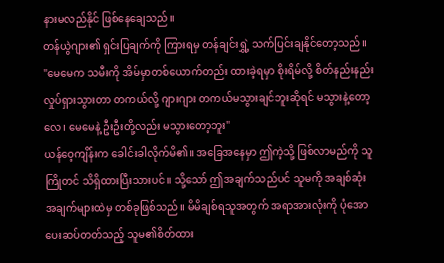နားမလည်နိုင် ဖြစ်နေချေသည်။
တန်ယွဲဂျား၏ ရှင်းပြချက်ကို ကြားရမှ တန်ချင်းရွှဲ့ သက်ပြင်းချနိုင်တော့သည်။
"မေမေက သမီးကို အိမ်မှာတစ်ယောက်တည်း ထားခဲ့ရမှာ စိုးရိမ်လို့ စိတ်နည်းနည်း လှုပ်ရှားသွားတာ တကယ်လို့ ဂျားဂျား တကယ်မသွားချင်ဘူးဆိုရင် မသွားနဲ့တော့လေ၊ မေမေနဲ့ ဦးဦးတို့လည်း မသွားတော့ဘူး"
ယန်ဝေ့ကျိန်းက ခေါင်းခါလိုက်မိ၏။ အခြေအနေမှာ ဤကဲ့သို့ ဖြစ်လာမည်ကို သူကြိုတင် သိရှိထားပြီးသားပင်။ သို့သော် ဤအချက်သည်ပင် သူမကို အချစ်ဆုံး အချက်များထဲမှ တစ်ခုဖြစ်သည်။ မိမိချစ်ရသူအတွက် အရာအားလုံးကို ပုံအောပေးဆပ်တတ်သည့် သူမ၏စိတ်ထား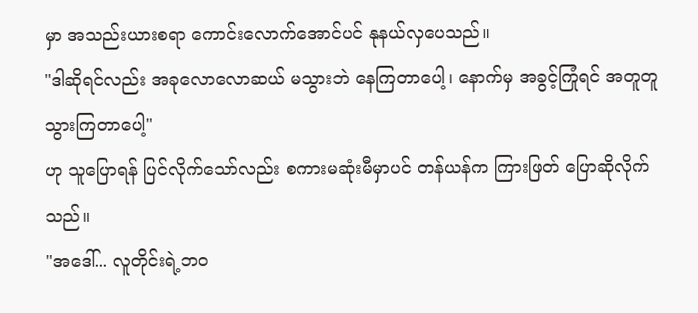မှာ အသည်းယားစရာ ကောင်းလောက်အောင်ပင် နုနယ်လှပေသည်။
"ဒါဆိုရင်လည်း အခုလောလောဆယ် မသွားဘဲ နေကြတာပေါ့၊ နောက်မှ အခွင့်ကြုံရင် အတူတူ သွားကြတာပေါ့"
ဟု သူပြောရန် ပြင်လိုက်သော်လည်း စကားမဆုံးမီမှာပင် တန်ယန်က ကြားဖြတ် ပြောဆိုလိုက်သည်။
"အဒေါ်... လူတိုင်းရဲ့ဘဝ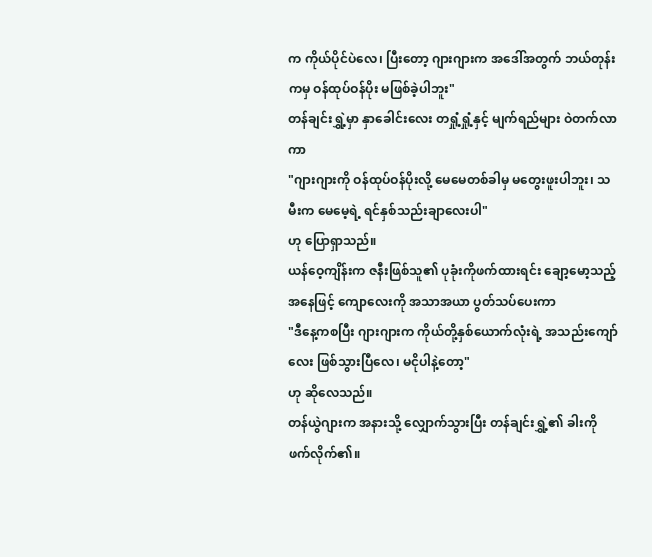က ကိုယ်ပိုင်ပဲလေ၊ ပြီးတော့ ဂျားဂျားက အဒေါ်အတွက် ဘယ်တုန်းကမှ ဝန်ထုပ်ဝန်ပိုး မဖြစ်ခဲ့ပါဘူး"
တန်ချင်းရွှဲ့မှာ နှာခေါင်းလေး တရှုံ့ရှုံ့နှင့် မျက်ရည်များ ဝဲတက်လာကာ
"ဂျားဂျားကို ဝန်ထုပ်ဝန်ပိုးလို့ မေမေတစ်ခါမှ မတွေးဖူးပါဘူး၊ သမီးက မေမေ့ရဲ့ ရင်နှစ်သည်းချာလေးပါ"
ဟု ပြောရှာသည်။
ယန်ဝေ့ကျိန်းက ဇနီးဖြစ်သူ၏ ပုခုံးကိုဖက်ထားရင်း ချော့မော့သည့် အနေဖြင့် ကျောလေးကို အသာအယာ ပွတ်သပ်ပေးကာ
"ဒီနေ့ကစပြီး ဂျားဂျားက ကိုယ်တို့နှစ်ယောက်လုံးရဲ့ အသည်းကျော်လေး ဖြစ်သွားပြီလေ၊ မငိုပါနဲ့တော့"
ဟု ဆိုလေသည်။
တန်ယွဲဂျားက အနားသို့ လျှောက်သွားပြီး တန်ချင်းရွှဲ့၏ ခါးကိုဖက်လိုက်၏။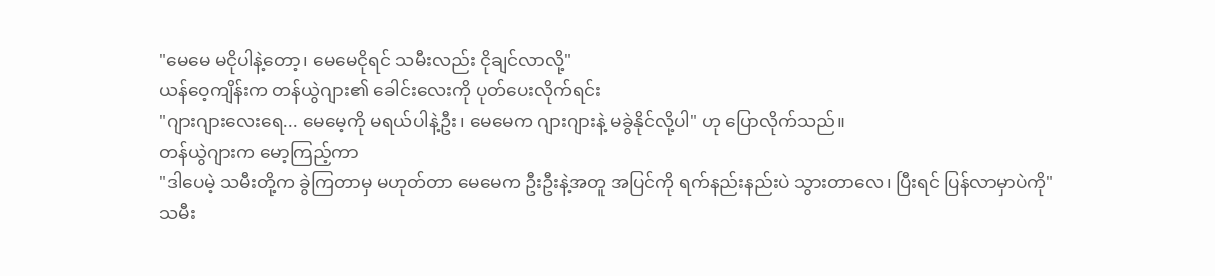"မေမေ မငိုပါနဲ့တော့၊ မေမေငိုရင် သမီးလည်း ငိုချင်လာလို့"
ယန်ဝေ့ကျိန်းက တန်ယွဲဂျား၏ ခေါင်းလေးကို ပုတ်ပေးလိုက်ရင်း
"ဂျားဂျားလေးရေ... မေမေ့ကို မရယ်ပါနဲ့ဦး၊ မေမေက ဂျားဂျားနဲ့ မခွဲနိုင်လို့ပါ" ဟု ပြောလိုက်သည်။
တန်ယွဲဂျားက မော့ကြည့်ကာ
"ဒါပေမဲ့ သမီးတို့က ခွဲကြတာမှ မဟုတ်တာ မေမေက ဦးဦးနဲ့အတူ အပြင်ကို ရက်နည်းနည်းပဲ သွားတာလေ၊ ပြီးရင် ပြန်လာမှာပဲကို"
သမီး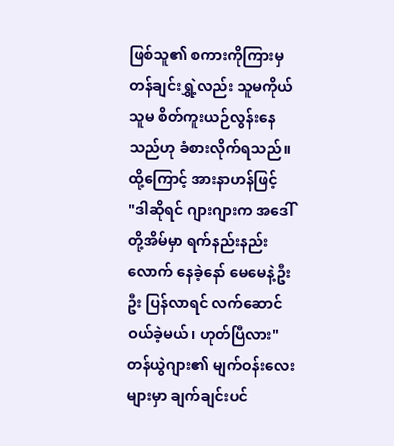ဖြစ်သူ၏ စကားကိုကြားမှ တန်ချင်းရွှဲ့လည်း သူမကိုယ်သူမ စိတ်ကူးယဉ်လွန်းနေသည်ဟု ခံစားလိုက်ရသည်။ ထို့ကြောင့် အားနာဟန်ဖြင့်
"ဒါဆိုရင် ဂျားဂျားက အဒေါ်တို့အိမ်မှာ ရက်နည်းနည်းလောက် နေခဲ့နော် မေမေနဲ့ဦးဦး ပြန်လာရင် လက်ဆောင်ဝယ်ခဲ့မယ်၊ ဟုတ်ပြီလား"
တန်ယွဲဂျား၏ မျက်ဝန်းလေးများမှာ ချက်ချင်းပင်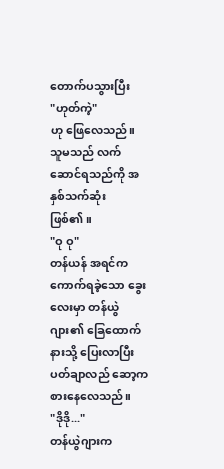တောက်ပသွားပြီး
"ဟုတ်ကဲ့"
ဟု ဖြေလေသည်။ သူမသည် လက်ဆောင်ရသည်ကို အနှစ်သက်ဆုံး ဖြစ်၏။
"ဝု ဝု"
တန်ယန် အရင်က ကောက်ရခဲ့သော ခွေးလေးမှာ တန်ယွဲဂျား၏ ခြေထောက်နားသို့ ပြေးလာပြီး ပတ်ချာလည် ဆော့ကစားနေလေသည်။
"ဒိုဒို..."
တန်ယွဲဂျားက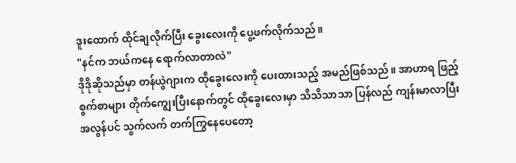ဒူးထောက် ထိုင်ချလိုက်ပြီး ခွေးလေးကို ပွေ့ဖက်လိုက်သည်။
"နင်က ဘယ်ကနေ ရောက်လာတာလဲ"
ဒိုဒိုဆိုသည်မှာ တန်ယွဲဂျားက ထိုခွေးလေးကို ပေးထားသည့် အမည်ဖြစ်သည်။ အာဟာရ ဖြည့်စွက်စာများ တိုက်ကျွေးပြီးနောက်တွင် ထိုခွေးလေးမှာ သိသိသာသာ ပြန်လည် ကျန်းမာလာပြီး အလွန်ပင် သွက်လက် တက်ကြွနေပေတော့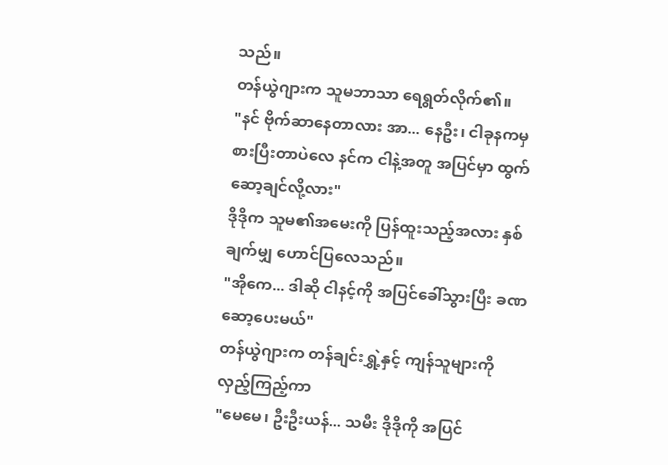သည်။
တန်ယွဲဂျားက သူမဘာသာ ရေရွတ်လိုက်၏။
"နင် ဗိုက်ဆာနေတာလား အာ... နေဦး၊ ငါခုနကမှ စားပြီးတာပဲလေ နင်က ငါနဲ့အတူ အပြင်မှာ ထွက်ဆော့ချင်လို့လား"
ဒိုဒိုက သူမ၏အမေးကို ပြန်ထူးသည့်အလား နှစ်ချက်မျှ ဟောင်ပြလေသည်။
"အိုကေ... ဒါဆို ငါနင့်ကို အပြင်ခေါ်သွားပြီး ခဏဆော့ပေးမယ်"
တန်ယွဲဂျားက တန်ချင်းရွှဲ့နှင့် ကျန်သူများကို လှည့်ကြည့်ကာ
"မေမေ၊ ဦးဦးယန်... သမီး ဒိုဒိုကို အပြင်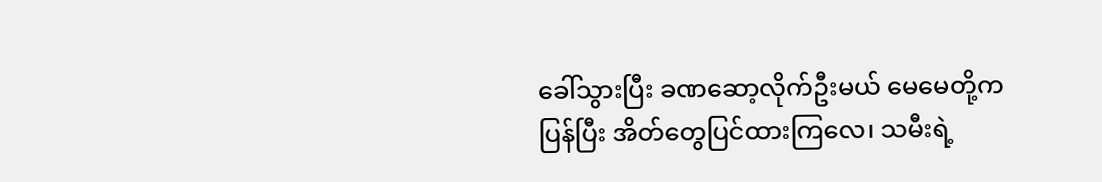ခေါ်သွားပြီး ခဏဆော့လိုက်ဦးမယ် မေမေတို့က ပြန်ပြီး အိတ်တွေပြင်ထားကြလေ၊ သမီးရဲ့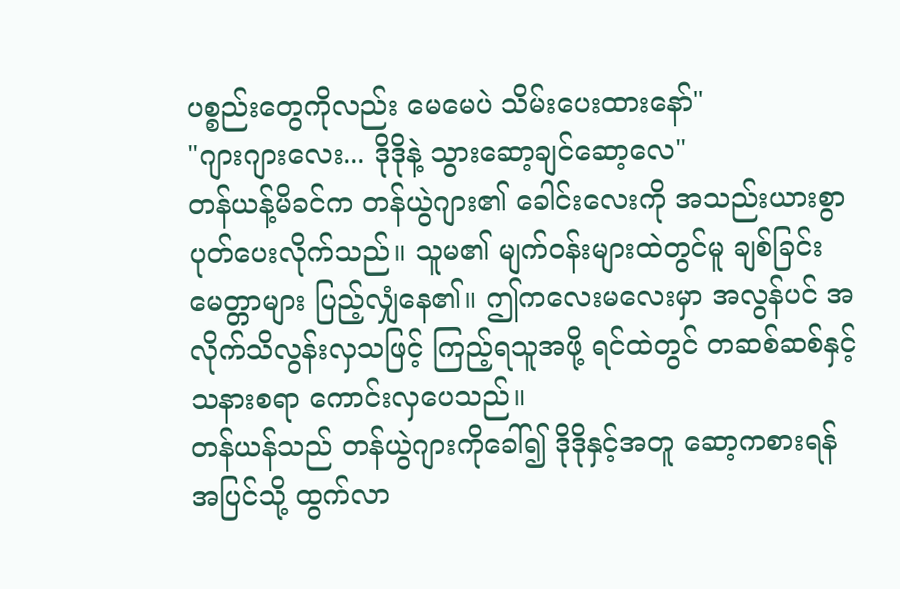ပစ္စည်းတွေကိုလည်း မေမေပဲ သိမ်းပေးထားနော်"
"ဂျားဂျားလေး... ဒိုဒိုနဲ့ သွားဆော့ချင်ဆော့လေ"
တန်ယန့်မိခင်က တန်ယွဲဂျား၏ ခေါင်းလေးကို အသည်းယားစွာ ပုတ်ပေးလိုက်သည်။ သူမ၏ မျက်ဝန်းများထဲတွင်မူ ချစ်ခြင်းမေတ္တာများ ပြည့်လျှံနေ၏။ ဤကလေးမလေးမှာ အလွန်ပင် အလိုက်သိလွန်းလှသဖြင့် ကြည့်ရသူအဖို့ ရင်ထဲတွင် တဆစ်ဆစ်နှင့် သနားစရာ ကောင်းလှပေသည်။
တန်ယန်သည် တန်ယွဲဂျားကိုခေါ်၍ ဒိုဒိုနှင့်အတူ ဆော့ကစားရန် အပြင်သို့ ထွက်လာ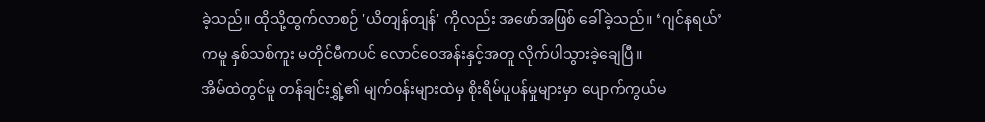ခဲ့သည်။ ထိုသို့ထွက်လာစဉ် 'ယိတျန်တျန်' ကိုလည်း အဖော်အဖြစ် ခေါ်ခဲ့သည်။ ‘ဂျင်နရယ်’ ကမူ နှစ်သစ်ကူး မတိုင်မီကပင် လောင်ဝေအန်းနှင့်အတူ လိုက်ပါသွားခဲ့ချေပြီ။
အိမ်ထဲတွင်မူ တန်ချင်းရွှဲ့၏ မျက်ဝန်းများထဲမှ စိုးရိမ်ပူပန်မှုများမှာ ပျောက်ကွယ်မ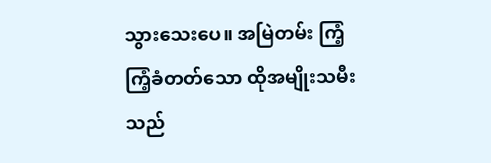သွားသေးပေ။ အမြဲတမ်း ကြံ့ကြံ့ခံတတ်သော ထိုအမျိုးသမီးသည်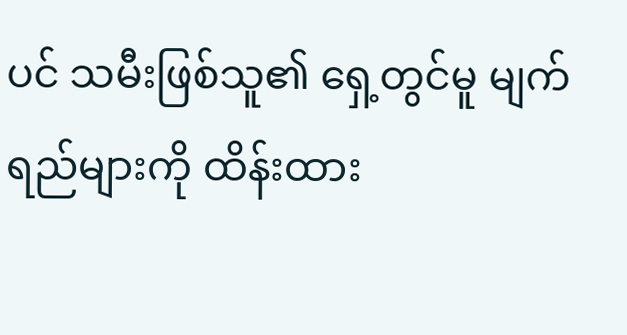ပင် သမီးဖြစ်သူ၏ ရှေ့တွင်မူ မျက်ရည်များကို ထိန်းထား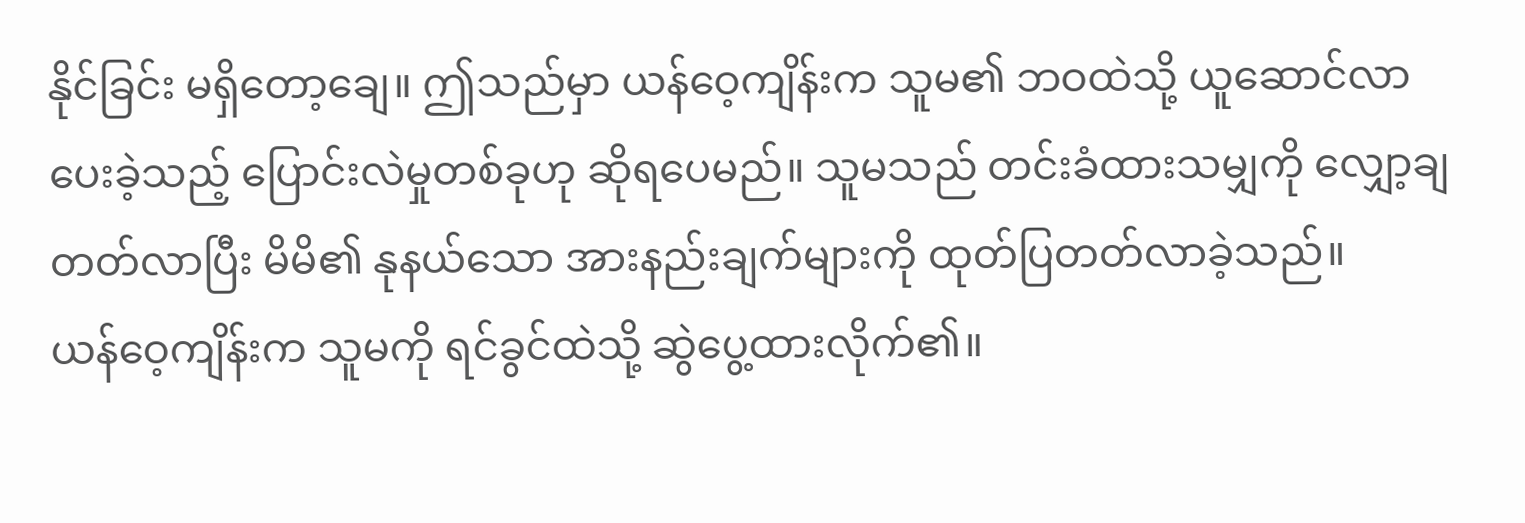နိုင်ခြင်း မရှိတော့ချေ။ ဤသည်မှာ ယန်ဝေ့ကျိန်းက သူမ၏ ဘဝထဲသို့ ယူဆောင်လာပေးခဲ့သည့် ပြောင်းလဲမှုတစ်ခုဟု ဆိုရပေမည်။ သူမသည် တင်းခံထားသမျှကို လျှော့ချတတ်လာပြီး မိမိ၏ နုနယ်သော အားနည်းချက်များကို ထုတ်ပြတတ်လာခဲ့သည်။
ယန်ဝေ့ကျိန်းက သူမကို ရင်ခွင်ထဲသို့ ဆွဲပွေ့ထားလိုက်၏။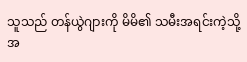သူသည် တန်ယွဲဂျားကို မိမိ၏ သမီးအရင်းကဲ့သို့ အ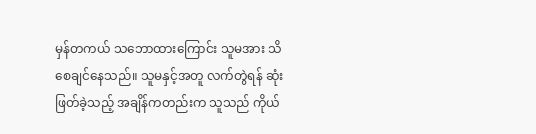မှန်တကယ် သဘောထားကြောင်း သူမအား သိစေချင်နေသည်။ သူမနှင့်အတူ လက်တွဲရန် ဆုံးဖြတ်ခဲ့သည့် အချိန်ကတည်းက သူသည် ကိုယ်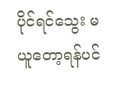ပိုင်ရင်သွေး မယူတော့ရန်ပင်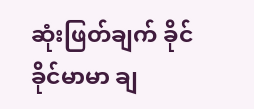ဆုံးဖြတ်ချက် ခိုင်ခိုင်မာမာ ချ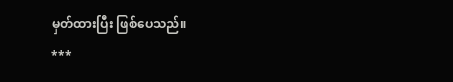မှတ်ထားပြီး ဖြစ်ပေသည်။
***